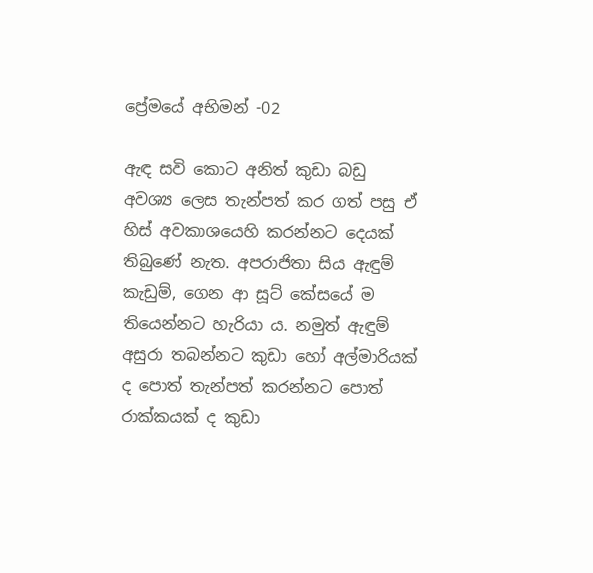ප්‍රේමයේ අභිමන් -02

ඇඳ සවි කොට අනිත් කුඩා බඩු අවශ්‍ය ලෙස තැන්පත් කර ගත් පසු ඒ හිස් අවකාශයෙහි කරන්නට දෙයක් තිබුණේ නැත. අපරාජිතා සිය ඇඳුම් කැඩුම්, ගෙන ආ සූට් කේසයේ ම තියෙන්නට හැරියා ය. නමුත් ඇඳුම් අසුරා තබන්නට කුඩා හෝ අල්මාරියක් ද පොත් තැන්පත් කරන්නට පොත් රාක්කයක් ද කුඩා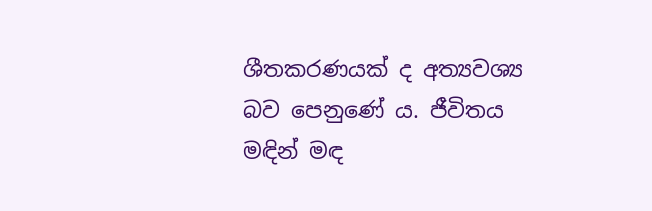ශීතකරණයක් ද අත්‍යවශ්‍ය බව පෙනුණේ ය. ජීවිතය මඳින් මඳ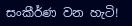සංකීර්ණ වන හැටි!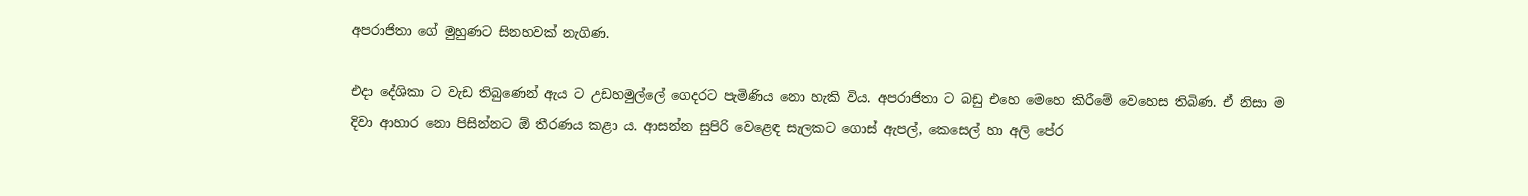අපරාජිතා ගේ මුහුණට සිනහවක් නැගිණ.

එදා දේශිකා ට වැඩ තිබුණෙන් ඇය ට උඩහමුල්ලේ ගෙදරට පැමිණිය නො හැකි විය. අපරාජිතා ට බඩු එහෙ මෙහෙ කිරීමේ වෙහෙස තිබිණ. ඒ නිසා ම දිවා ආහාර නො පිසින්නට ඕ තීරණය කළා ය. ආසන්න සුපිරි වෙළෙඳ සැලකට ගොස් ඇපල්, කෙසෙල් හා අලි පේර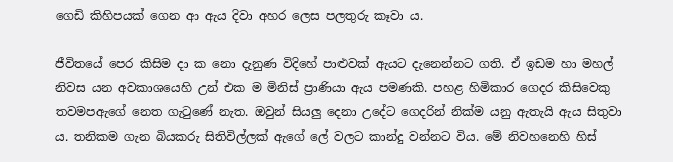ගෙඩි කිහිපයක් ගෙන ආ ඇය දිවා අහර ලෙස පලතුරු කෑවා ය.

ජීවිතයේ පෙර කිසිම දා ක නො දැනුණ විදිහේ පාළුවක් ඇයට දැනෙන්නට ගති. ඒ ඉඩම හා මහල් නිවස යන අවකාශයෙහි උන් එක ම මිනිස් ප්‍රාණියා ඇය පමණකි. පහළ හිමිකාර ගෙදර කිසිවෙකු තවමපඇගේ නෙත ගැටුණේ නැත. ඔවුන් සියලු දෙනා උදේට ගෙදරින් නික්ම යනු ඇතැයි ඇය සිතුවා ය. තනිකම ගැන බියකරු සිතිවිල්ලක් ඇගේ ලේ වලට කාන්දු වන්නට විය. මේ නිවහනෙහි හිස්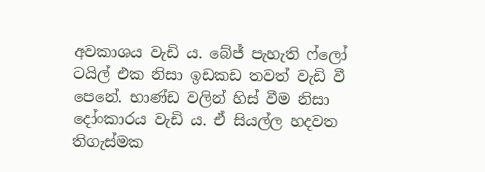අවකාශය වැඩි ය. බේජ් පැහැති ෆ්ලෝ ටයිල් එක නිසා ඉඩකඩ තවත් වැඩි වී පෙනේ. භාණ්ඩ වලින් හිස් වීම නිසා දෝංකාරය වැඩි ය. ඒ සියල්ල හදවත තිගැස්මක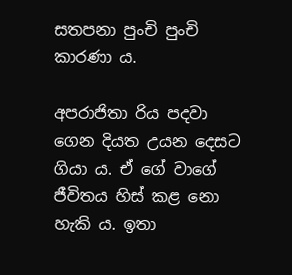සතපනා පුංචි පුංචි කාරණා ය.

අපරාජිතා රිය පදවා ගෙන දියත උයන දෙසට ගියා ය. ඒ ගේ වාගේ ජීවිතය හිස් කළ නො හැකි ය. ඉතා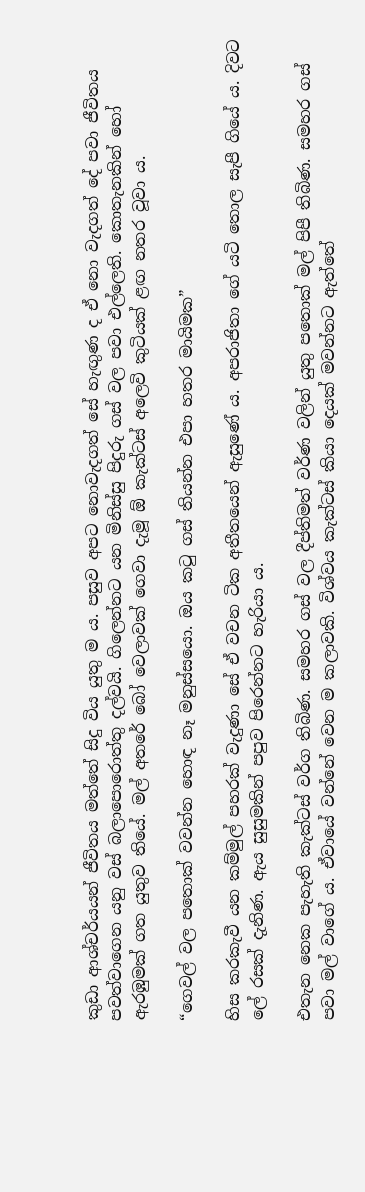කුඩා ආශ්චර්යයන් ජීවිතය මත්තේ සිදු විය යුතු ම ය. පසුව අපට නොවැදගත් සේ හැඟුණ ද ඒ නො වැදගත් දේ පවා ජීවිතය පවත්වාගෙන යනු වස් බලාපොරොත්තු දල්වයි. ගිලෙන්නට යන මිනිස්සු පිදුරු ගස් වල පවා එල්ලෙති. කොතැනකින් හෝ ඇරඹුමක් ගත යුතුව තියේ. මල් අතරේ බෝ වෙලාවක් ගෙවා දැමූ ඕ කැක්ටස් අලෙවි කුටියක් ළඟ නතර වූවා ය.

“ගෙවල් වල පතොක් වවන්න හොඳ නෑ මනුස්සයො. ඔය කටු ගස් තියන්න එපා හතර මායිමක”

හිස කරකැවී යන කම්මුල් පහරක් වැදුණා සේ ඒ වචන ටික අතීතයෙන් ඇසුණේ ය. අපරාජිතා ගේ යටි තොල සැපී ගියේ ය. දිවට ලේ රසක් දැනිණ. ඇය සුසුමකින් පපුව පිරෙන්නට හැරියා ය.

එතැන නෙක පැහැති කැක්ටස් වර්ග තිබිණ. සමහර ගස් වල දීප්තිමත් වර්ණ වලින් යුතු පතොක් මල් පිපී තිබිණ. සමහර ගස් පවා මල් වාගේ ය. ඒවායේ වන්නේ වෙන ම කලාවකි. විශ්වය කැක්ටස් කියා දෙයක් මවන්නට ඇත්තේ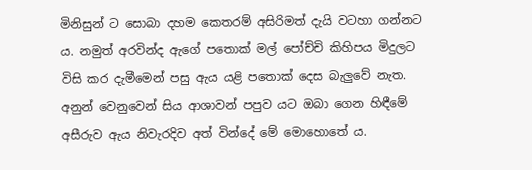මිනිසුන් ට සොබා දහම කෙතරම් අසිරිමත් දැයි වටහා ගන්නට ය. නමුත් අරවින්ද ඇගේ පතොක් මල් පෝච්චි කිහිපය මිදුලට විසි කර දැමීමෙන් පසු ඇය යළි පතොක් දෙස බැලුවේ නැත. අනුන් වෙනුවෙන් සිය ආශාවන් පපුව යට ඔබා ගෙන හිඳීමේ අසීරුව ඇය නිවැරදිව අත් වින්දේ මේ මොහොතේ ය.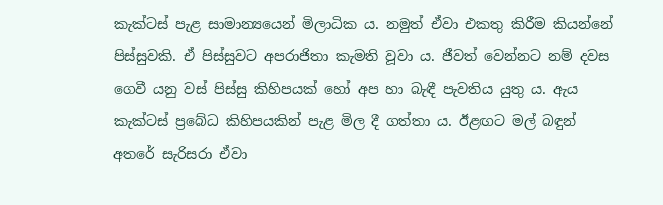කැක්ටස් පැළ සාමාන්‍යයෙන් මිලාධික ය. නමුත් ඒවා එකතු කිරීම කියන්නේ පිස්සුවකි. ඒ පිස්සුවට අපරාජිතා කැමති වූවා ය. ජීවත් වෙන්නට නම් දවස ගෙවී යනු වස් පිස්සු කිහිපයක් හෝ අප හා බැඳී පැවතිය යුතු ය. ඇය කැක්ටස් ප්‍රබේධ කිහිපයකින් පැළ මිල දී ගත්තා ය. ඊළඟට මල් බඳුන් අතරේ සැරිසරා ඒවා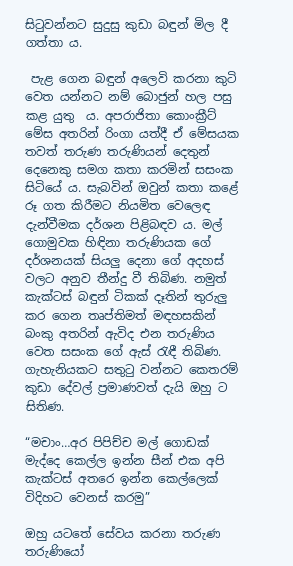සිටුවන්නට සුදුසු කුඩා බඳුන් මිල දී ගත්තා ය.

 පැළ ගෙන බඳුන් අලෙවි කරනා කුටි වෙත යන්නට නම් බොජුන් හල පසු කළ යුතු  ය. අපරාජිතා කොංක්‍රීට් මේස අතරින් රිංගා යත්දී ඒ මේසයක තවත් තරුණ තරුණියන් දෙතුන් දෙනෙකු සමග කතා කරමින් සසංක සිටියේ ය. සැබවින් ඔවුන් කතා කළේ රූ ගත කිරීමට නියමිත වෙලෙඳ දැන්වීමක දර්ශන පිළිබඳව ය. මල් ගොමුවක හිඳිනා තරුණියක ගේ දර්ශනයක් සියලු දෙනා ගේ අදහස් වලට අනුව තීන්දු වී තිබිණ. නමුත් කැක්ටස් බඳුන් ටිකක් දෑතින් තුරුලු කර ගෙන තෘප්තිමත් මඳහසකින් බංකු අතරින් ඇවිද එන තරුණිය වෙත සසංක ගේ ඇස් රැඳී තිබිණ. ගැහැනියකට සතුටු වන්නට කෙතරම් කුඩා දේවල් ප්‍රමාණවත් දැයි ඔහු ට සිතිණ.

“මචාං…අර පිපිච්ච මල් ගොඩක් මැද්දෙ කෙල්ල ඉන්න සීන් එක අපි කැක්ටස් අතරෙ ඉන්න කෙල්ලෙක් විදිහට වෙනස් කරමු”

ඔහු යටතේ සේවය කරනා තරුණ තරුණියෝ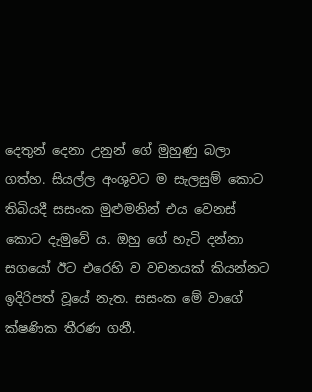දෙතුන් දෙනා උනුන් ගේ මුහුණු බලා ගත්හ. සියල්ල අංශුවට ම සැලසුම් කොට තිබියදී සසංක මුළුමනින් එය වෙනස් කොට දැමුවේ ය. ඔහු ගේ හැටි දන්නා සගයෝ ඊට එරෙහි ව වචනයක් කියන්නට ඉදිරිපත් වූයේ නැත. සසංක මේ වාගේ ක්ෂණික තීරණ ගනී.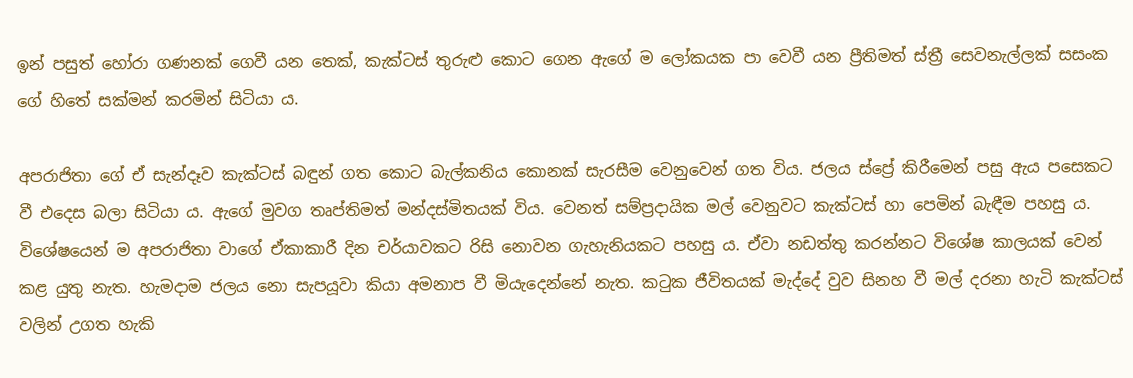ඉන් පසුත් හෝරා ගණනක් ගෙවී යන තෙක්, කැක්ටස් තුරුළු කොට ගෙන ඇගේ ම ලෝකයක පා වෙවී යන ප්‍රීතිමත් ස්ත්‍රී සෙවනැල්ලක් සසංක ගේ හිතේ සක්මන් කරමින් සිටියා ය.

අපරාජිතා ගේ ඒ සැන්දෑව කැක්ටස් බඳුන් ගත කොට බැල්කනිය කොනක් සැරසීම වෙනුවෙන් ගත විය. ජලය ස්ප්‍රේ කිරීමෙන් පසු ඇය පසෙකට වී එදෙස බලා සිටියා ය. ඇගේ මුවග තෘප්තිමත් මන්දස්මිතයක් විය. වෙනත් සම්ප්‍රදායික මල් වෙනුවට කැක්ටස් හා පෙමින් බැඳීම පහසු ය. විශේෂයෙන් ම අපරාජිතා වාගේ ඒකාකාරී දින චර්යාවකට රිසි නොවන ගැහැනියකට පහසු ය. ඒවා නඩත්තු කරන්නට විශේෂ කාලයක් වෙන් කළ යුතු නැත. හැමදාම ජලය නො සැපයූවා කියා අමනාප වී මියැදෙන්නේ නැත. කටුක ජීවිතයක් මැද්දේ වුව සිනහ වී මල් දරනා හැටි කැක්ටස් වලින් උගත හැකි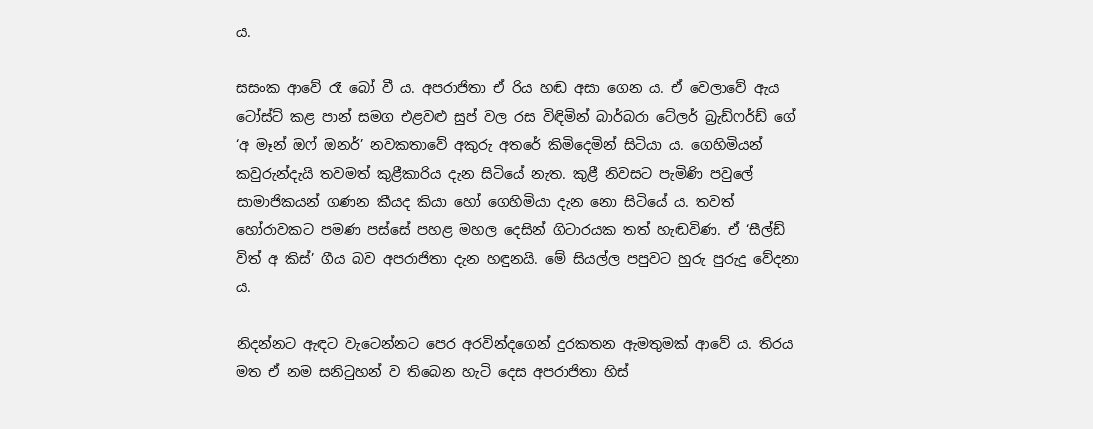ය.

සසංක ආවේ රෑ බෝ වී ය. අපරාජිතා ඒ රිය හඬ අසා ගෙන ය. ඒ වෙලාවේ ඇය ටෝස්ට් කළ පාන් සමග එළවළු සුප් වල රස විඳිමින් බාර්බරා ටේලර් බ්‍රැඩ්ෆර්ඩ් ගේ ‘අ මෑන් ඔෆ් ඔනර්’ නවකතාවේ අකුරු අතරේ කිමිදෙමින් සිටියා ය. ගෙහිමියන් කවුරුන්දැයි තවමත් කුළීකාරිය දැන සිටියේ නැත. කුළී නිවසට පැමිණි පවුලේ සාමාජිකයන් ගණන කීයද කියා හෝ ගෙහිමියා දැන නො සිටියේ ය. තවත් හෝරාවකට පමණ පස්සේ පහළ මහල දෙසින් ගිටාරයක තත් හැඬවිණ. ඒ ‘සීල්ඩ් විත් අ කිස්’ ගීය බව අපරාජිතා දැන හඳුනයි. මේ සියල්ල පපුවට හුරු පුරුදු වේදනා ය.

නිදන්නට ඇඳට වැටෙන්නට පෙර අරවින්දගෙන් දුරකතන ඇමතුමක් ආවේ ය. තිරය මත ඒ නම සනිටුහන් ව තිබෙන හැටි දෙස අපරාජිතා හිස්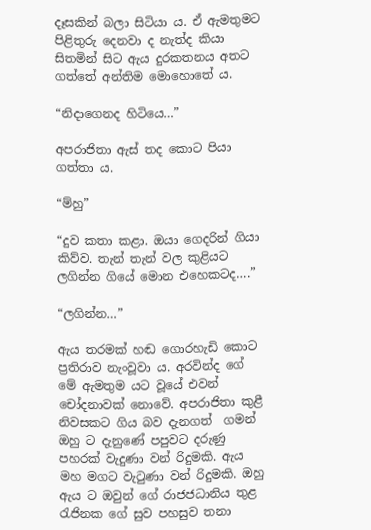දෑසකින් බලා සිටියා ය. ඒ ඇමතුමට පිළිතුරු දෙනවා ද නැත්ද කියා සිතමින් සිට ඇය දුරකතනය අතට ගත්තේ අන්තිම මොහොතේ ය.

“නිදාගෙනද හිටියෙ…”

අපරාජිතා ඇස් තද කොට පියා ගත්තා ය.

“ම්හු”

“දුව කතා කළා. ඔයා ගෙදරින් ගියා කිව්ව. තැන් තැන් වල කුළියට ලගින්න ගියේ මොන එහෙකටද….”

“ලගින්න…”

ඇය තරමක් හඬ ගොරහැඩි කොට ප්‍රතිරාව නැංවූවා ය. අරවින්ද ගේ මේ ඇමතුම යට වූයේ එවන් චෝදනාවක් නොවේ. අපරාජිතා කුළී නිවසකට ගිය බව දැනගත්  ගමන් ඔහු ට දැනුණේ පපුවට දරුණු පහරක් වැදුණා වන් රිදුමකි. ඇය මහ මගට වැටුණා වන් රිදුමකි. ඔහු ඇය ට ඔවුන් ගේ රාජජධානිය තුළ රැජිනක ගේ සුව පහසුව තනා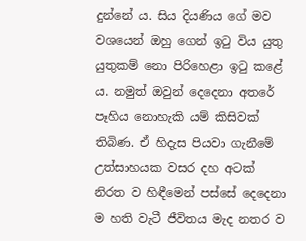දුන්නේ ය. සිය දියණිය ගේ මව වශයෙන් ඔහු ගෙන් ඉටු විය යුතු යුතුකම් නො පිරිහෙළා ඉටු කළේ ය. නමුත් ඔවුන් දෙදෙනා අතරේ පෑහිය නොහැකි යම් කිසිවක් තිබිණ. ඒ හිදැස පියවා ගැනීමේ උත්සාහයක වසර දහ අටක් නිරත ව හිඳීමෙන් පස්සේ දෙදෙනා ම හති වැටී ජීවිතය මැද නතර ව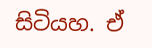සිටියහ. ඒ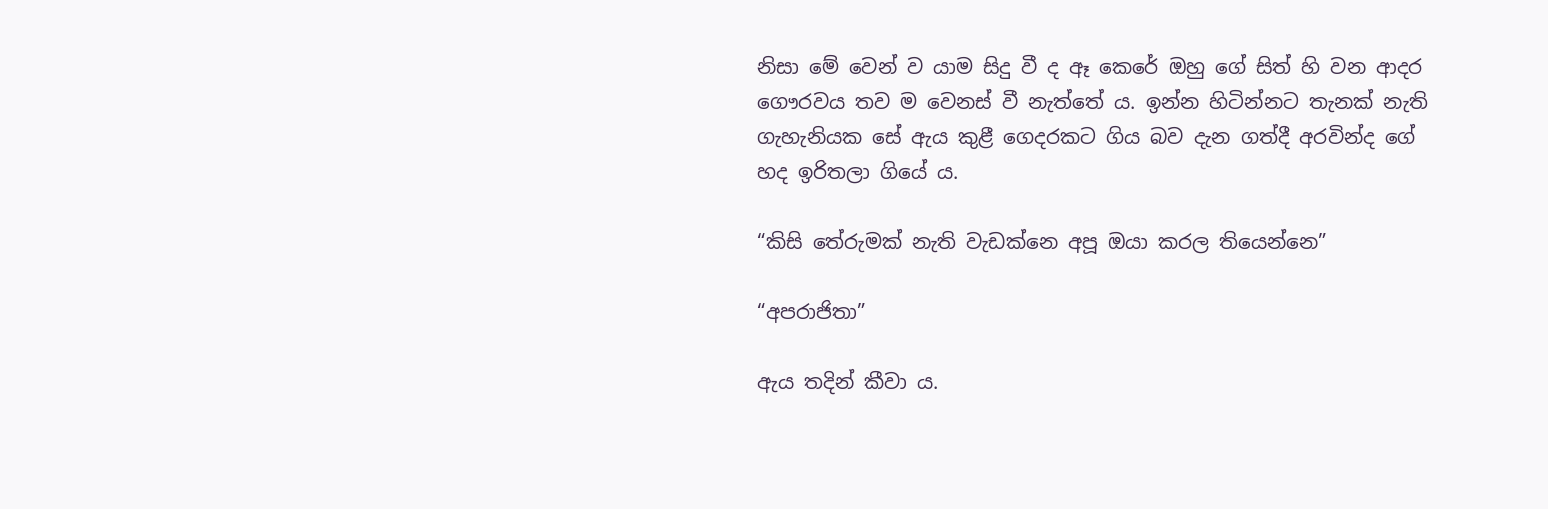නිසා මේ වෙන් ව යාම සිදු වී ද ඈ කෙරේ ඔහු ගේ සිත් හි වන ආදර ගෞරවය තව ම වෙනස් වී නැත්තේ ය. ඉන්න හිටින්නට තැනක් නැති ගැහැනියක සේ ඇය කුළී ගෙදරකට ගිය බව දැන ගත්දී අරවින්ද ගේ හද ඉරිතලා ගියේ ය.

“කිසි තේරුමක් නැති වැඩක්නෙ අපූ ඔයා කරල තියෙන්නෙ”

“අපරාජිතා”

ඇය තදින් කීවා ය.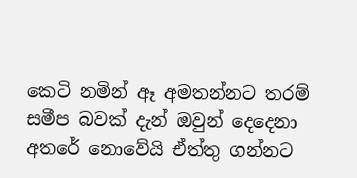කෙටි නමින් ඈ අමතන්නට තරම් සමීප බවක් දැන් ඔවුන් දෙදෙනා අතරේ නොවේයි ඒත්තු ගන්නට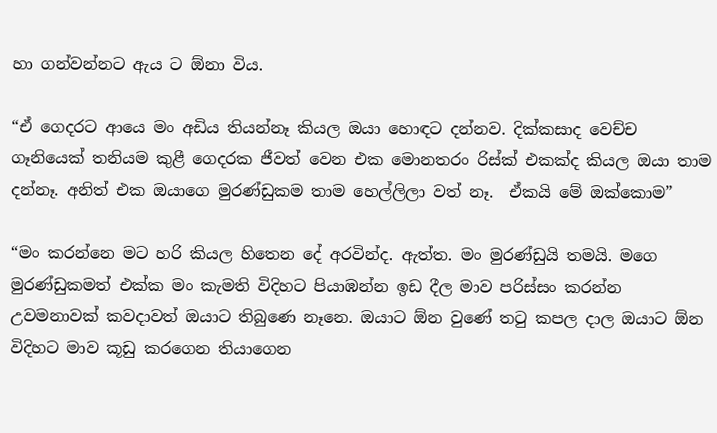හා ගන්වන්නට ඇය ට ඕනා විය.

“ඒ ගෙදරට ආයෙ මං අඩිය තියන්නෑ කියල ඔයා හොඳට දන්නව. දික්කසාද වෙච්ච ගෑනියෙක් තනියම කුළී ගෙදරක ජීවත් වෙන එක මොනතරං රිස්ක් එකක්ද කියල ඔයා තාම දන්නෑ. අනිත් එක ඔයාගෙ මුරණ්ඩුකම තාම හෙල්ලිලා වත් නෑ.  ඒකයි මේ ඔක්කොම”

“මං කරන්නෙ මට හරි කියල හිතෙන දේ අරවින්ද. ඇත්ත. මං මුරණ්ඩුයි තමයි. මගෙ මුරණ්ඩුකමත් එක්ක මං කැමති විදිහට පියාඹන්න ඉඩ දීල මාව පරිස්සං කරන්න උවමනාවක් කවදාවත් ඔයාට තිබුණෙ නෑනෙ. ඔයාට ඕන වුණේ තටු කපල දාල ඔයාට ඕන විදිහට මාව කූඩු කරගෙන තියාගෙන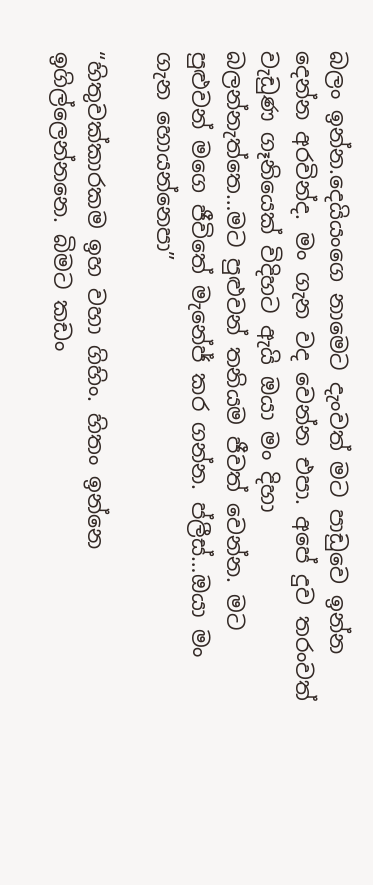බලං ඉන්න.දෙයියංගෙ නාමෙට දැංවත් මට පාඩුවෙ ඉන්න දෙන්න අරවින්ද. මං ගැන වද වෙන්න එපා. අපේ දුව තරංවත් වැඩුණ ගෑනියෙක් විදිහට ඇයි ඔයා මං දිහා බලන්නැත්තෙ…මට පුළුවන් තනියම ජීවත් වෙන්න. මට පුළුවන් මගෙ ජීවිතේ මැනේජ් කර ගන්න. ප්ලීස්…ඔයා මං ගැන හොයන්නෙපා”

“හිතුවක්කාරකම ඉහ වහා ගිහිං. හිතං ඉන්නෙ ඉගිල්ලෙන්නනෙ. බිමට කඩං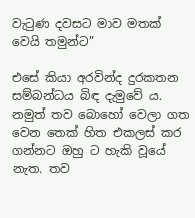වැටුණ දවසට මාව මතක් වෙයි තමුන්ට”

එසේ කියා අරවින්ද දුරකතන සම්බන්ධය බිඳ දැමුවේ ය. නමුත් තව බොහෝ වෙලා ගත වෙන තෙක් හිත එකලස් කර ගන්නට ඔහු ට හැකි වූයේ නැත. තව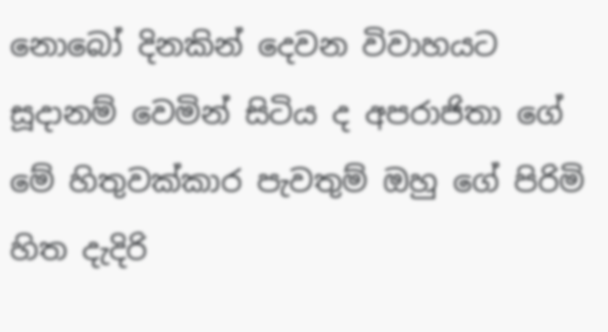නොබෝ දිනකින් දෙවන විවාහයට සූදානම් වෙමින් සිටිය ද අපරාජිතා ගේ මේ හිතුවක්කාර පැවතුම් ඔහු ගේ පිරිමි හිත දැදිරි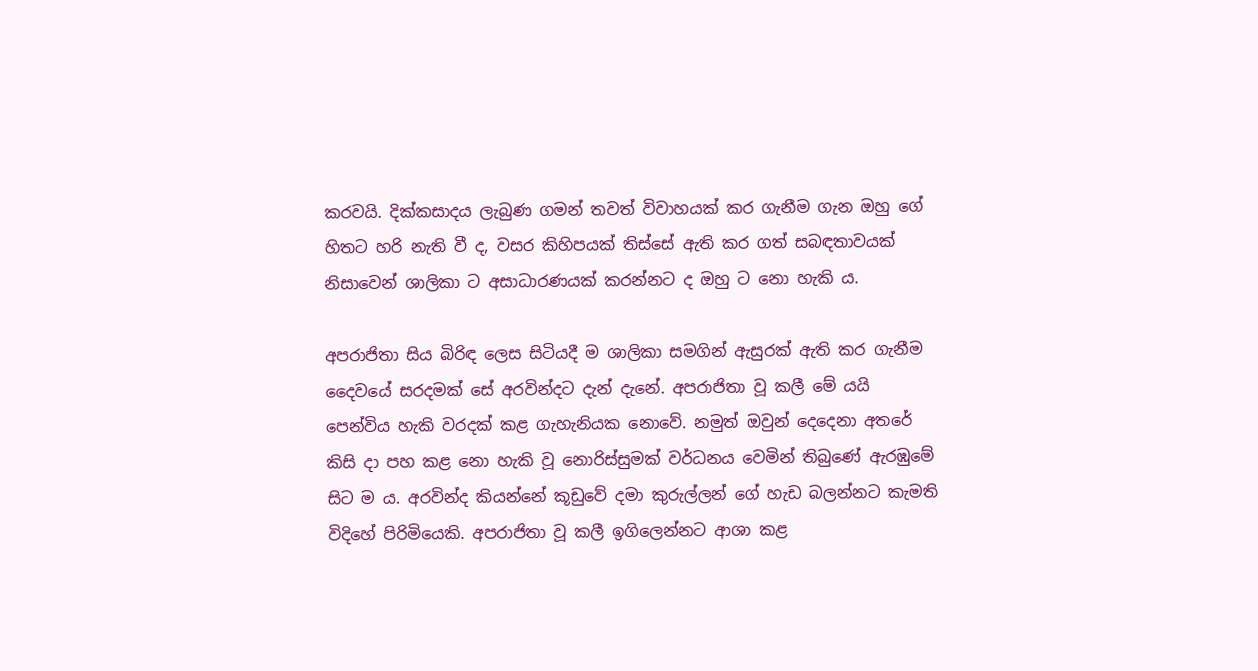කරවයි. දික්කසාදය ලැබුණ ගමන් තවත් විවාහයක් කර ගැනීම ගැන ඔහු ගේ හිතට හරි නැති වී ද, වසර කිහිපයක් තිස්සේ ඇති කර ගත් සබඳතාවයක් නිසාවෙන් ශාලිකා ට අසාධාරණයක් කරන්නට ද ඔහු ට නො හැකි ය.

අපරාජිතා සිය බිරිඳ ලෙස සිටියදී ම ශාලිකා සමගින් ඇසුරක් ඇති කර ගැනීම දෛවයේ සරදමක් සේ අරවින්දට දැන් දැනේ. අපරාජිතා වූ කලී මේ යයි පෙන්විය හැකි වරදක් කළ ගැහැනියක නොවේ. නමුත් ඔවුන් දෙදෙනා අතරේ කිසි දා පහ කළ නො හැකි වූ නොරිස්සුමක් වර්ධනය වෙමින් තිබුණේ ඇරඹුමේ සිට ම ය. අරවින්ද කියන්නේ කූඩුවේ දමා කුරුල්ලන් ගේ හැඩ බලන්නට කැමති විදිහේ පිරිමියෙකි. අපරාජිතා වූ කලී ඉගිලෙන්නට ආශා කළ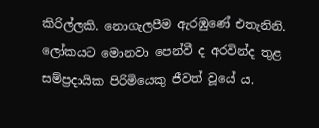කිරිල්ලකි. නොගැලපීම ඇරඹුණේ එතැනිනි. ලෝකයට මොනවා පෙන්වී ද අරවින්ද තුළ සම්ප්‍රදායික පිරිමියෙකු ජීවත් වූයේ ය.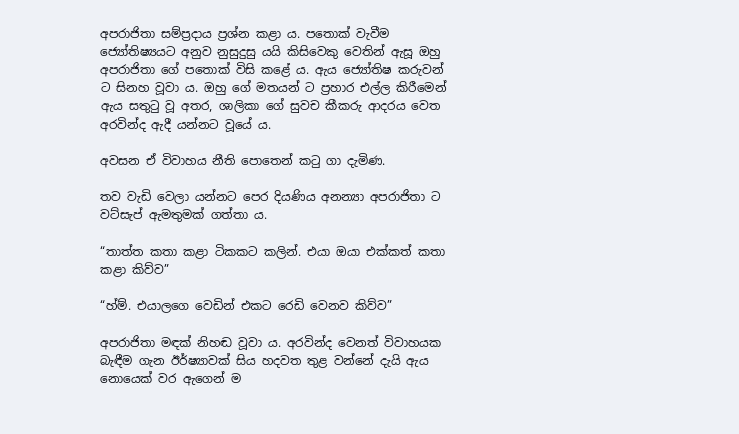අපරාජිතා සම්ප්‍රදාය ප්‍රශ්න කළා ය. පතොක් වැවීම ජ්‍යෝතිෂ්‍යයට අනුව නුසුදුසු යයි කිසිවෙකු වෙතින් ඇසූ ඔහු අපරාජිතා ගේ පතොක් විසි කළේ ය. ඇය ජ්‍යෝතිෂ කරුවන් ට සිනහ වූවා ය. ඔහු ගේ මතයන් ට ප්‍රහාර එල්ල කිරීමෙන් ඇය සතුටු වූ අතර, ශාලිකා ගේ සුවච කීකරු ආදරය වෙත අරවින්ද ඇදී යන්නට වූයේ ය.

අවසන ඒ විවාහය නීති පොතෙන් කටු ගා දැමිණ.

තව වැඩි වෙලා යන්නට පෙර දියණිය අනන්‍යා අපරාජිතා ට වට්සැප් ඇමතුමක් ගත්තා ය.

“තාත්ත කතා කළා ටිකකට කලින්. එයා ඔයා එක්කත් කතා කළා කිව්ව”

“හ්ම්. එයාලගෙ වෙඩින් එකට රෙඩි වෙනව කිව්ව”

අපරාජිතා මඳක් නිහඬ වූවා ය. අරවින්ද වෙනත් විවාහයක බැඳීම ගැන ඊර්ෂ්‍යාවක් සිය හදවත තුළ වන්නේ දැයි ඇය නොයෙක් වර ඇගෙන් ම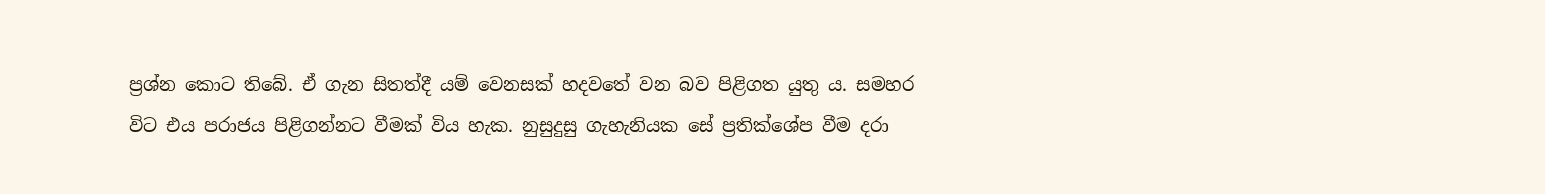ප්‍රශ්න කොට තිබේ. ඒ ගැන සිතත්දී යම් වෙනසක් හදවතේ වන බව පිළිගත යුතු ය. සමහර විට එය පරාජය පිළිගන්නට වීමක් විය හැක. නුසුදුසු ගැහැනියක සේ ප්‍රතික්ශේප වීම දරා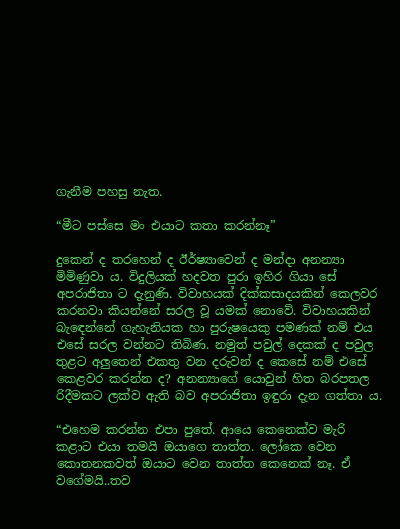ගැනීම පහසු නැත.

“මීට පස්සෙ මං එයාට කතා කරන්නෑ”

දුකෙන් ද තරහෙන් ද ඊර්ෂ්‍යාවෙන් ද මන්දා අනන්‍යා මිමිණුවා ය. විදුලියක් හදවත පුරා ඉහිර ගියා සේ අපරාජිතා ට දැනුණි. විවාහයක් දික්කසාදයකින් කෙලවර කරනවා කියන්නේ සරල වූ යමක් නොවේ. විවාහයකින් බැඳෙන්නේ ගැහැනියක හා පුරුෂයෙකු පමණක් නම් එය එසේ සරල වන්නට තිබිණ. නමුත් පවුල් දෙකක් ද පවුල තුළට අලුතෙන් එකතු වන දරුවන් ද කෙසේ නම් එසේ කෙළවර කරන්න ද? අනන්‍යාගේ යොවුන් හිත බරපතල රිදීමකට ලක්ව ඇති බව අපරාජිතා ඉඳුරා දැන ගත්තා ය.

“එහෙම කරන්න එපා පුතේ. ආයෙ කෙනෙක්ව මැරි කළාට එයා තමයි ඔයාගෙ තාත්ත. ලෝකෙ වෙන කොතනකවත් ඔයාට වෙන තාත්ත කෙනෙක් නෑ. ඒ වගේමයි..තව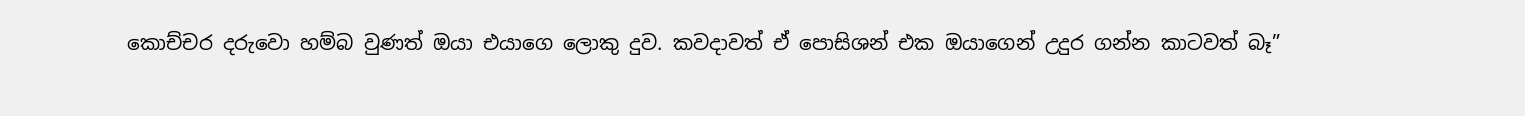කොච්චර දරුවො හම්බ වුණත් ඔයා එයාගෙ ලොකු දුව. කවදාවත් ඒ පොසිශන් එක ඔයාගෙන් උදුර ගන්න කාටවත් බෑ”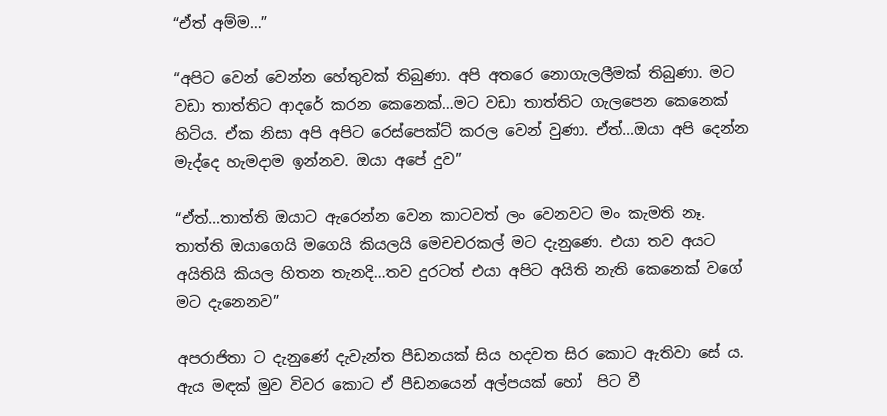“ඒත් අම්ම…”

“අපිට වෙන් වෙන්න හේතුවක් තිබුණා. අපි අතරෙ නොගැලලීමක් තිබුණා. මට වඩා තාත්තිට ආදරේ කරන කෙනෙක්…මට වඩා තාත්තිට ගැලපෙන කෙනෙක් හිටිය. ඒක නිසා අපි අපිට රෙස්පෙක්ට් කරල වෙන් වුණා. ඒත්…ඔයා අපි දෙන්න මැද්දෙ හැමදාම ඉන්නව. ඔයා අපේ දුව”

“ඒත්…තාත්ති ඔයාට ඇරෙන්න වෙන කාටවත් ලං වෙනවට මං කැමති නෑ. තාත්ති ඔයාගෙයි මගෙයි කියලයි මෙචචරකල් මට දැනුණෙ. එයා තව අයට අයිතියි කියල හිතන තැනදි…තව දුරටත් එයා අපිට අයිති නැති කෙනෙක් වගේ මට දැනෙනව”

අපරාජිතා ට දැනුණේ දැවැන්ත පීඩනයක් සිය හදවත සිර කොට ඇතිවා සේ ය. ඇය මඳක් මුව විවර කොට ඒ පීඩනයෙන් අල්පයක් හෝ  පිට වී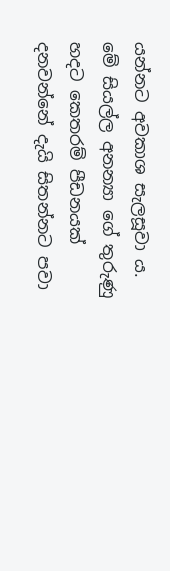යන්නට අවකාශ සැලසූවා ය. මේ සියල්ල අනන්‍යා ගේ තුරුණු හදට කෙතරම් පීඩනයක් දනවන්නේ දැයි සිතන්නට පවා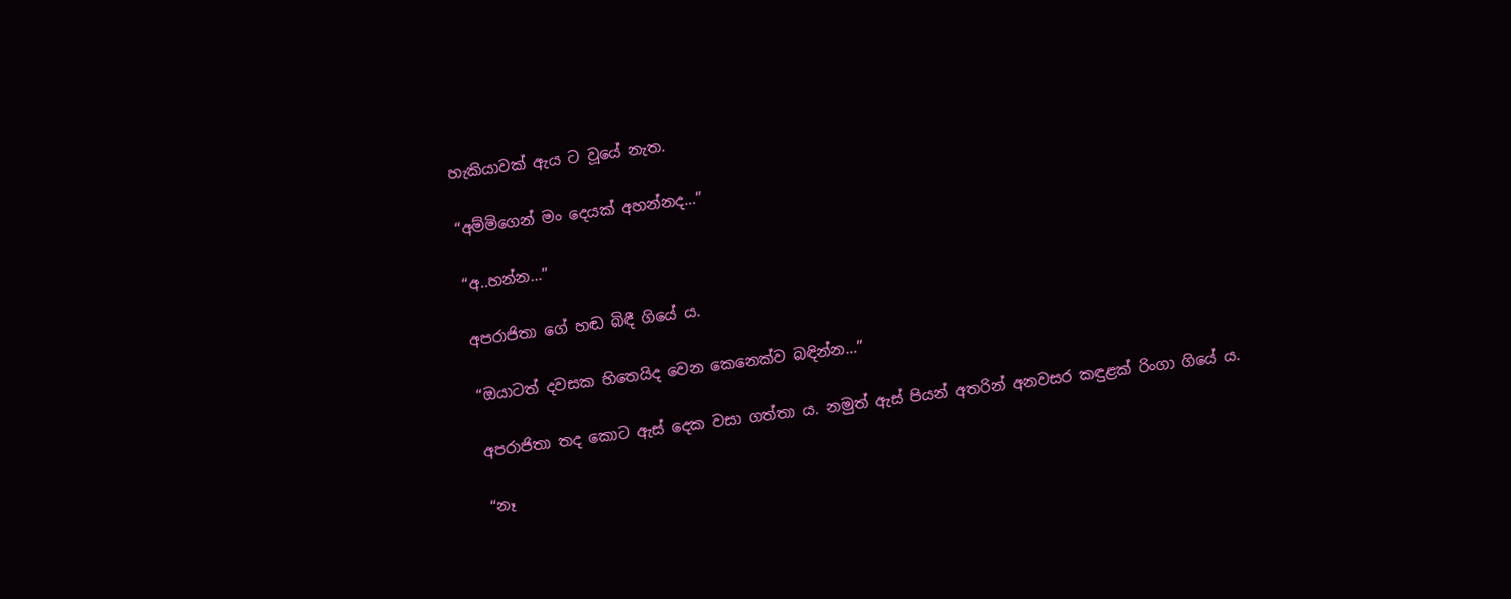හැකියාවක් ඇය ට වූයේ නැත.

“අම්මිගෙන් මං දෙයක් අහන්නද…”

“අ..හන්න…”

අපරාජිතා ගේ හඬ බිඳී ගියේ ය.

“ඔයාටත් දවසක හිතෙයිද වෙන කෙනෙක්ව බඳින්න…”

අපරාජිතා තද කොට ඇස් දෙක වසා ගත්තා ය. නමුත් ඇස් පියන් අතරින් අනවසර කඳුළක් රිංගා ගියේ ය.

“නෑ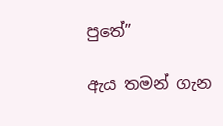පුතේ”

ඇය තමන් ගැන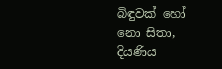බිඳුවක් හෝ නො සිතා, දියණිය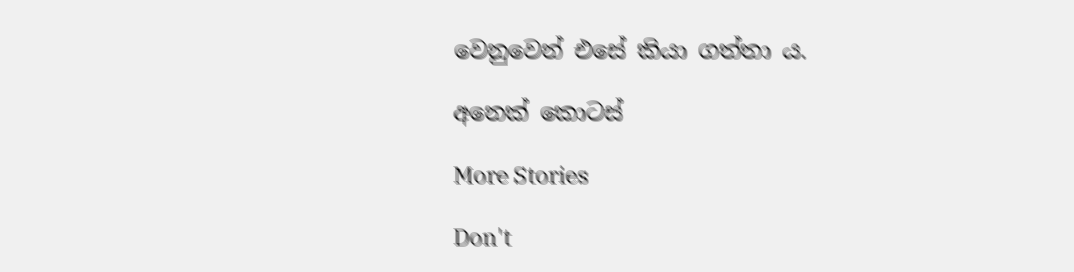වෙනුවෙන් එසේ කියා ගත්තා ය.

අනෙක් කොටස්

More Stories

Don't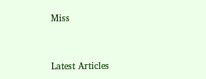Miss


Latest Articles